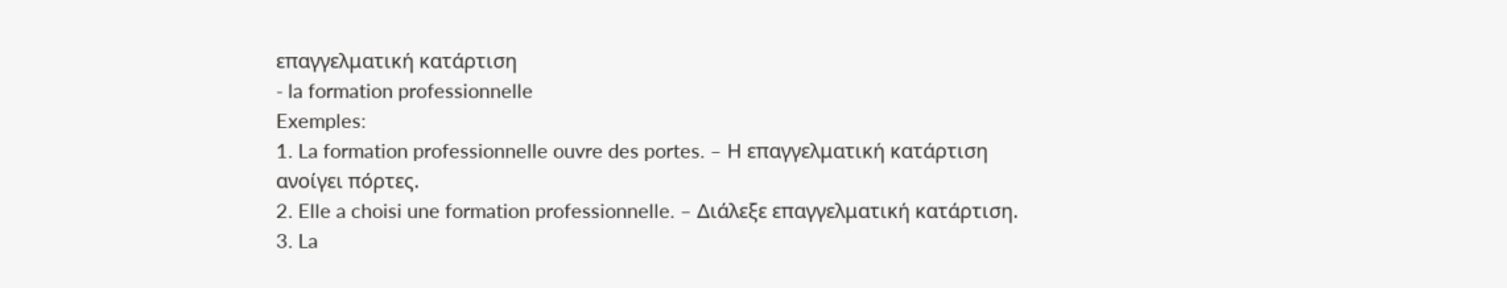επαγγελματική κατάρτιση
- la formation professionnelle
Exemples:
1. La formation professionnelle ouvre des portes. – Η επαγγελματική κατάρτιση ανοίγει πόρτες.
2. Elle a choisi une formation professionnelle. – Διάλεξε επαγγελματική κατάρτιση.
3. La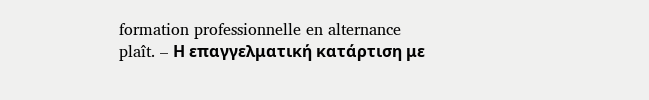formation professionnelle en alternance plaît. – Η επαγγελματική κατάρτιση με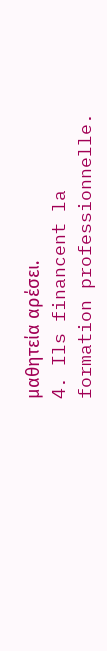μαθητεία αρέσει.
4. Ils financent la formation professionnelle.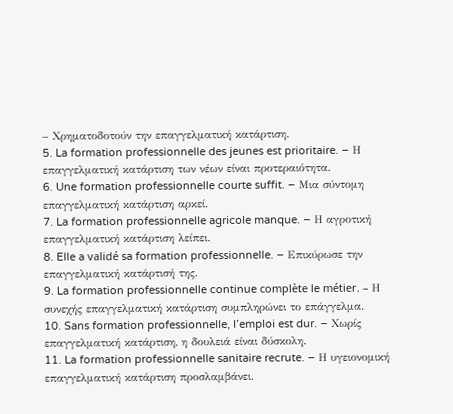– Χρηματοδοτούν την επαγγελματική κατάρτιση.
5. La formation professionnelle des jeunes est prioritaire. – Η επαγγελματική κατάρτιση των νέων είναι προτεραιότητα.
6. Une formation professionnelle courte suffit. – Μια σύντομη επαγγελματική κατάρτιση αρκεί.
7. La formation professionnelle agricole manque. – Η αγροτική επαγγελματική κατάρτιση λείπει.
8. Elle a validé sa formation professionnelle. – Επικύρωσε την επαγγελματική κατάρτισή της.
9. La formation professionnelle continue complète le métier. – Η συνεχής επαγγελματική κατάρτιση συμπληρώνει το επάγγελμα.
10. Sans formation professionnelle, l’emploi est dur. – Χωρίς επαγγελματική κατάρτιση, η δουλειά είναι δύσκολη.
11. La formation professionnelle sanitaire recrute. – Η υγειονομική επαγγελματική κατάρτιση προσλαμβάνει.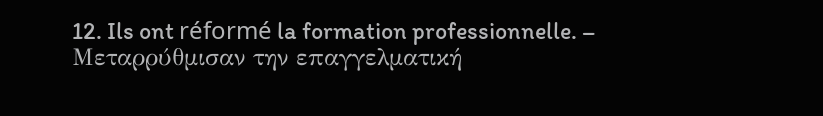12. Ils ont réformé la formation professionnelle. – Μεταρρύθμισαν την επαγγελματική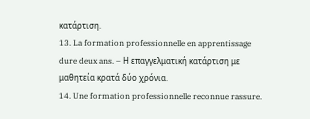κατάρτιση.
13. La formation professionnelle en apprentissage dure deux ans. – Η επαγγελματική κατάρτιση με μαθητεία κρατά δύο χρόνια.
14. Une formation professionnelle reconnue rassure.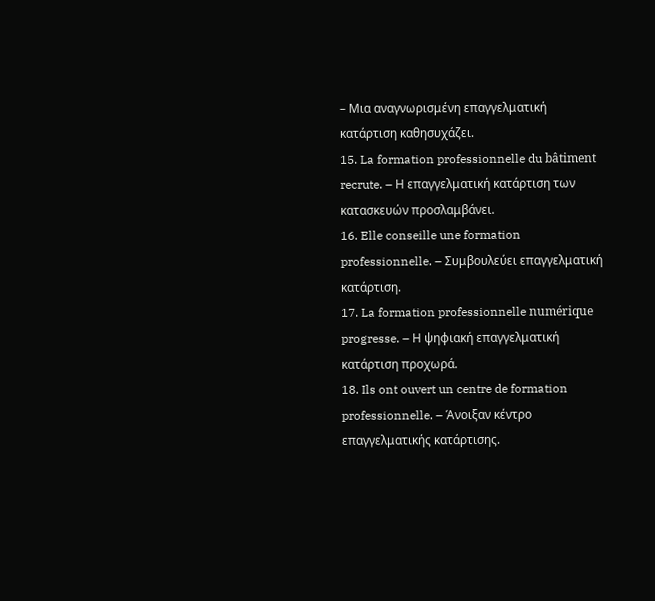– Μια αναγνωρισμένη επαγγελματική κατάρτιση καθησυχάζει.
15. La formation professionnelle du bâtiment recrute. – Η επαγγελματική κατάρτιση των κατασκευών προσλαμβάνει.
16. Elle conseille une formation professionnelle. – Συμβουλεύει επαγγελματική κατάρτιση.
17. La formation professionnelle numérique progresse. – Η ψηφιακή επαγγελματική κατάρτιση προχωρά.
18. Ils ont ouvert un centre de formation professionnelle. – Άνοιξαν κέντρο επαγγελματικής κατάρτισης.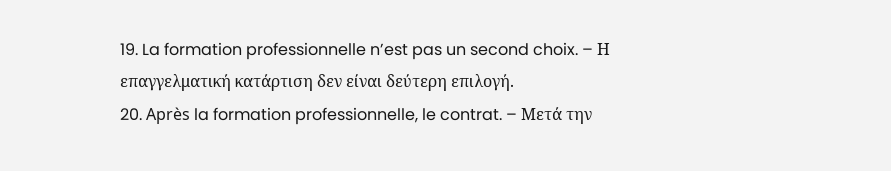19. La formation professionnelle n’est pas un second choix. – Η επαγγελματική κατάρτιση δεν είναι δεύτερη επιλογή.
20. Après la formation professionnelle, le contrat. – Μετά την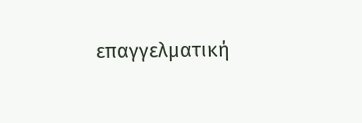επαγγελματική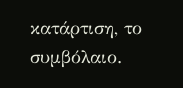κατάρτιση, το συμβόλαιο.